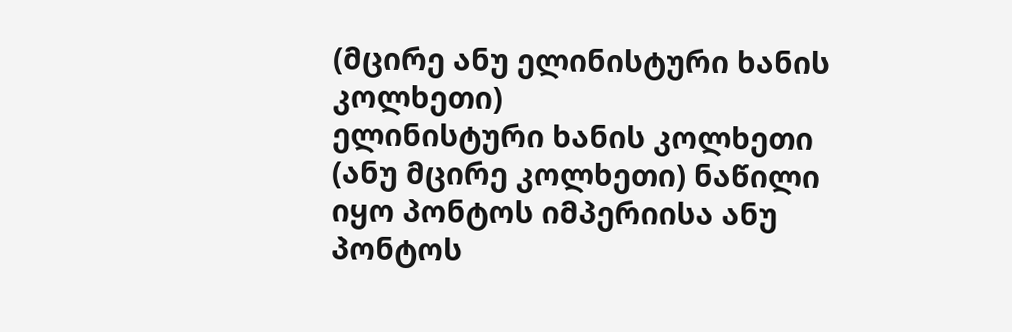(მცირე ანუ ელინისტური ხანის კოლხეთი)
ელინისტური ხანის კოლხეთი (ანუ მცირე კოლხეთი) ნაწილი იყო პონტოს იმპერიისა ანუ პონტოს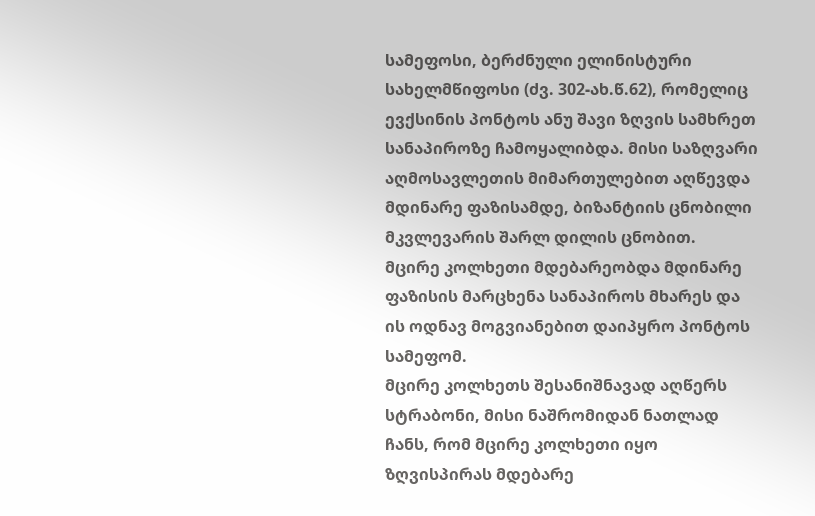სამეფოსი, ბერძნული ელინისტური სახელმწიფოსი (ძვ. 302-ახ.წ.62), რომელიც ევქსინის პონტოს ანუ შავი ზღვის სამხრეთ სანაპიროზე ჩამოყალიბდა. მისი საზღვარი აღმოსავლეთის მიმართულებით აღწევდა მდინარე ფაზისამდე, ბიზანტიის ცნობილი მკვლევარის შარლ დილის ცნობით.
მცირე კოლხეთი მდებარეობდა მდინარე ფაზისის მარცხენა სანაპიროს მხარეს და ის ოდნავ მოგვიანებით დაიპყრო პონტოს სამეფომ.
მცირე კოლხეთს შესანიშნავად აღწერს სტრაბონი, მისი ნაშრომიდან ნათლად ჩანს, რომ მცირე კოლხეთი იყო ზღვისპირას მდებარე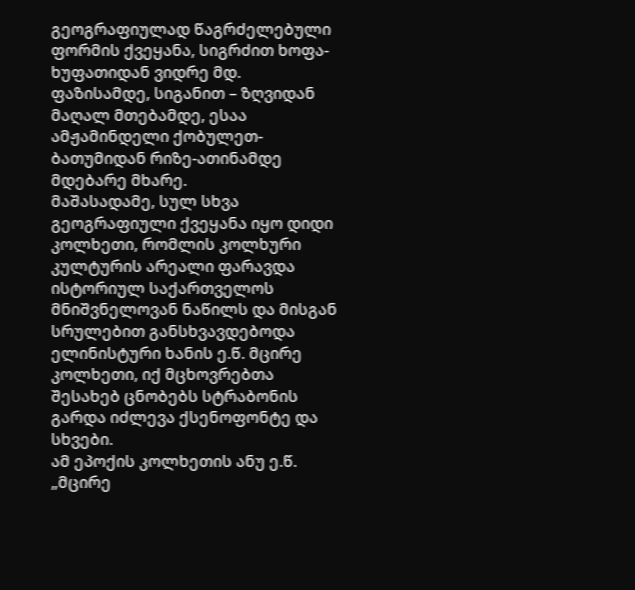გეოგრაფიულად წაგრძელებული ფორმის ქვეყანა, სიგრძით ხოფა-ხუფათიდან ვიდრე მდ. ფაზისამდე, სიგანით – ზღვიდან მაღალ მთებამდე, ესაა ამჟამინდელი ქობულეთ-ბათუმიდან რიზე-ათინამდე მდებარე მხარე.
მაშასადამე, სულ სხვა გეოგრაფიული ქვეყანა იყო დიდი კოლხეთი, რომლის კოლხური კულტურის არეალი ფარავდა ისტორიულ საქართველოს მნიშვნელოვან ნაწილს და მისგან სრულებით განსხვავდებოდა ელინისტური ხანის ე.წ. მცირე კოლხეთი, იქ მცხოვრებთა შესახებ ცნობებს სტრაბონის გარდა იძლევა ქსენოფონტე და სხვები.
ამ ეპოქის კოლხეთის ანუ ე.წ. „მცირე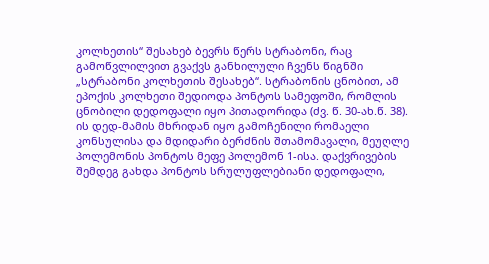კოლხეთის“ შესახებ ბევრს წერს სტრაბონი, რაც გამოწვლილვით გვაქვს განხილული ჩვენს წიგნში „სტრაბონი კოლხეთის შესახებ“. სტრაბონის ცნობით, ამ ეპოქის კოლხეთი შედიოდა პონტოს სამეფოში, რომლის ცნობილი დედოფალი იყო პითადორიდა (ძვ. წ. 30-ახ.წ. 38). ის დედ-მამის მხრიდან იყო გამოჩენილი რომაელი კონსულისა და მდიდარი ბერძნის შთამომავალი, მეუღლე პოლემონის პონტოს მეფე პოლემონ 1-ისა. დაქვრივების შემდეგ გახდა პონტოს სრულუფლებიანი დედოფალი,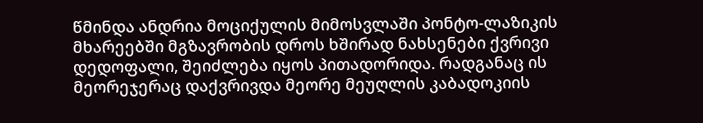წმინდა ანდრია მოციქულის მიმოსვლაში პონტო-ლაზიკის მხარეებში მგზავრობის დროს ხშირად ნახსენები ქვრივი დედოფალი, შეიძლება იყოს პითადორიდა. რადგანაც ის მეორეჯერაც დაქვრივდა მეორე მეუღლის კაბადოკიის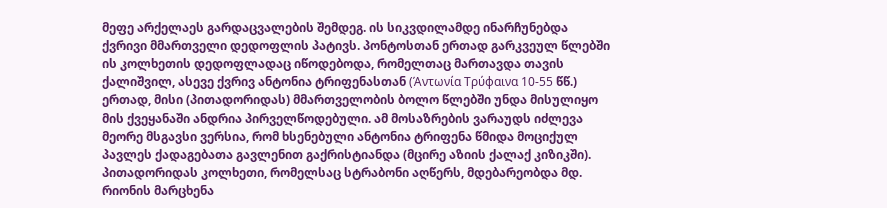მეფე არქელაეს გარდაცვალების შემდეგ. ის სიკვდილამდე ინარჩუნებდა ქვრივი მმართველი დედოფლის პატივს. პონტოსთან ერთად გარკვეულ წლებში ის კოლხეთის დედოფლადაც იწოდებოდა, რომელთაც მართავდა თავის ქალიშვილ, ასევე ქვრივ ანტონია ტრიფენასთან (Άντωνία Τρύφαινα 10-55 წწ.) ერთად, მისი (პითადორიდას) მმართველობის ბოლო წლებში უნდა მისულიყო მის ქვეყანაში ანდრია პირველწოდებული. ამ მოსაზრების ვარაუდს იძლევა მეორე მსგავსი ვერსია, რომ ხსენებული ანტონია ტრიფენა წმიდა მოციქულ პავლეს ქადაგებათა გავლენით გაქრისტიანდა (მცირე აზიის ქალაქ კიზიკში).
პითადორიდას კოლხეთი, რომელსაც სტრაბონი აღწერს, მდებარეობდა მდ. რიონის მარცხენა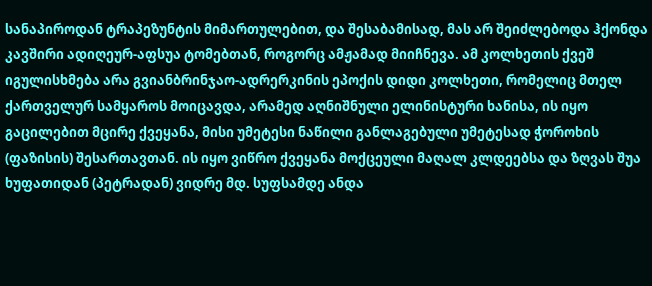სანაპიროდან ტრაპეზუნტის მიმართულებით, და შესაბამისად, მას არ შეიძლებოდა ჰქონდა კავშირი ადიღეურ-აფსუა ტომებთან, როგორც ამჟამად მიიჩნევა. ამ კოლხეთის ქვეშ იგულისხმება არა გვიანბრინჯაო-ადრერკინის ეპოქის დიდი კოლხეთი, რომელიც მთელ ქართველურ სამყაროს მოიცავდა, არამედ აღნიშნული ელინისტური ხანისა, ის იყო გაცილებით მცირე ქვეყანა, მისი უმეტესი ნაწილი განლაგებული უმეტესად ჭოროხის (ფაზისის) შესართავთან. ის იყო ვიწრო ქვეყანა მოქცეული მაღალ კლდეებსა და ზღვას შუა ხუფათიდან (პეტრადან) ვიდრე მდ. სუფსამდე ანდა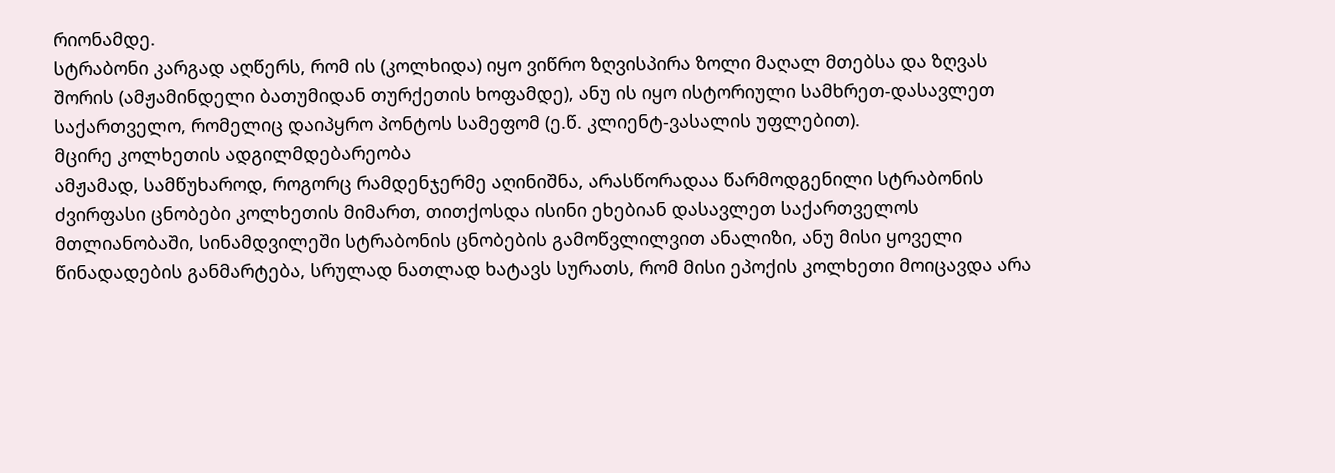რიონამდე.
სტრაბონი კარგად აღწერს, რომ ის (კოლხიდა) იყო ვიწრო ზღვისპირა ზოლი მაღალ მთებსა და ზღვას შორის (ამჟამინდელი ბათუმიდან თურქეთის ხოფამდე), ანუ ის იყო ისტორიული სამხრეთ-დასავლეთ საქართველო, რომელიც დაიპყრო პონტოს სამეფომ (ე.წ. კლიენტ-ვასალის უფლებით).
მცირე კოლხეთის ადგილმდებარეობა
ამჟამად, სამწუხაროდ, როგორც რამდენჯერმე აღინიშნა, არასწორადაა წარმოდგენილი სტრაბონის ძვირფასი ცნობები კოლხეთის მიმართ, თითქოსდა ისინი ეხებიან დასავლეთ საქართველოს მთლიანობაში, სინამდვილეში სტრაბონის ცნობების გამოწვლილვით ანალიზი, ანუ მისი ყოველი წინადადების განმარტება, სრულად ნათლად ხატავს სურათს, რომ მისი ეპოქის კოლხეთი მოიცავდა არა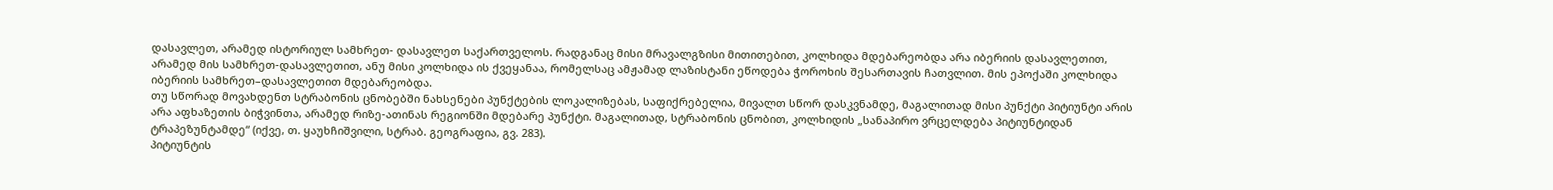დასავლეთ, არამედ ისტორიულ სამხრეთ- დასავლეთ საქართველოს. რადგანაც მისი მრავალგზისი მითითებით, კოლხიდა მდებარეობდა არა იბერიის დასავლეთით, არამედ მის სამხრეთ-დასავლეთით, ანუ მისი კოლხიდა ის ქვეყანაა, რომელსაც ამჟამად ლაზისტანი ეწოდება ჭოროხის შესართავის ჩათვლით. მის ეპოქაში კოლხიდა იბერიის სამხრეთ–დასავლეთით მდებარეობდა.
თუ სწორად მოვახდენთ სტრაბონის ცნობებში ნახსენები პუნქტების ლოკალიზებას, საფიქრებელია, მივალთ სწორ დასკვნამდე, მაგალითად მისი პუნქტი პიტიუნტი არის არა აფხაზეთის ბიჭვინთა, არამედ რიზე-ათინას რეგიონში მდებარე პუნქტი. მაგალითად, სტრაბონის ცნობით, კოლხიდის „სანაპირო ვრცელდება პიტიუნტიდან ტრაპეზუნტამდე“ (იქვე, თ. ყაუხჩიშვილი, სტრაბ. გეოგრაფია, გვ. 283).
პიტიუნტის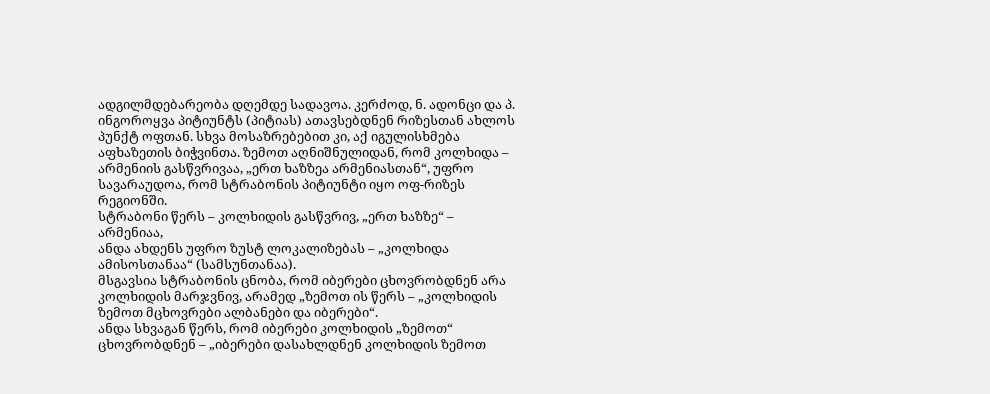ადგილმდებარეობა დღემდე სადავოა. კერძოდ, ნ. ადონცი და პ. ინგოროყვა პიტიუნტს (პიტიას) ათავსებდნენ რიზესთან ახლოს პუნქტ ოფთან. სხვა მოსაზრებებით კი, აქ იგულისხმება აფხაზეთის ბიჭვინთა. ზემოთ აღნიშნულიდან, რომ კოლხიდა – არმენიის გასწვრივაა, „ერთ ხაზზეა არმენიასთან“, უფრო სავარაუდოა, რომ სტრაბონის პიტიუნტი იყო ოფ-რიზეს რეგიონში.
სტრაბონი წერს – კოლხიდის გასწვრივ, „ერთ ხაზზე“ – არმენიაა,
ანდა ახდენს უფრო ზუსტ ლოკალიზებას – „კოლხიდა ამისოსთანაა“ (სამსუნთანაა).
მსგავსია სტრაბონის ცნობა, რომ იბერები ცხოვრობდნენ არა კოლხიდის მარჯვნივ, არამედ „ზემოთ ის წერს – „კოლხიდის ზემოთ მცხოვრები ალბანები და იბერები“.
ანდა სხვაგან წერს, რომ იბერები კოლხიდის „ზემოთ“ ცხოვრობდნენ – „იბერები დასახლდნენ კოლხიდის ზემოთ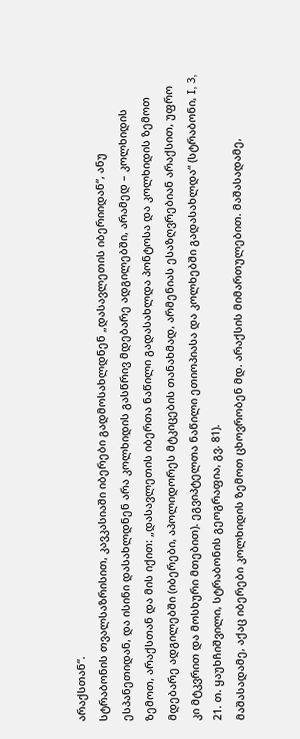არაქსთან“.
სტრაბონის თვალსაზრისით, კავკასიაში იბერები გადმოსახლდნენ „დასავლეთის იბერიიდან“, ანუ ესპანეთიდან, და ისინი დასახლდნენ არა კოლხიდის გასწრივ მდებარე ადგილებში, არამედ – კოლხიდის ზემოთ, არაქსთან და მის იქით: „დასავლეთის იბერთა ნაწილი გადასახლდა პონტოსა და კოლხიდის ზემოთ მდებარე ადგილებში (იბერები, აპოლიდორეს მტკიცების თანახმად, არმენიას ესაზღვრებიან არაქსით, უფრო კი მტკვრით და მოსხური მთებით). ეგვიპტელთა ნაწილი ეთიოპიასა და კოლხებში გადასახლდა“ (სტრაბონი, I, 3, 21. თ. ყაუხჩიშვილი, სტრაბონის გეოგრაფია, გვ. 81).
მაშასადამე, აქაც იბერები კოლხიდის ზემოთ ცხოვრობენ მდ. არაქსის მიმართულებით. მაშასადამე,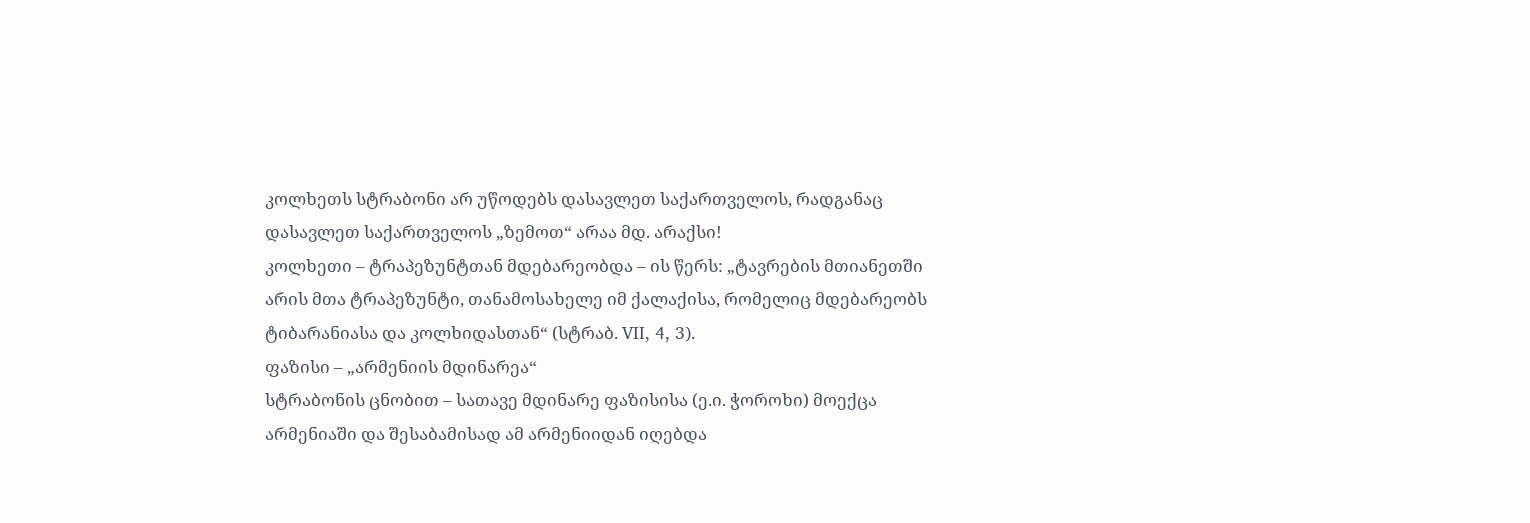კოლხეთს სტრაბონი არ უწოდებს დასავლეთ საქართველოს, რადგანაც დასავლეთ საქართველოს „ზემოთ“ არაა მდ. არაქსი!
კოლხეთი – ტრაპეზუნტთან მდებარეობდა – ის წერს: „ტავრების მთიანეთში არის მთა ტრაპეზუნტი, თანამოსახელე იმ ქალაქისა, რომელიც მდებარეობს ტიბარანიასა და კოლხიდასთან“ (სტრაბ. VII, 4, 3).
ფაზისი – „არმენიის მდინარეა“
სტრაბონის ცნობით – სათავე მდინარე ფაზისისა (ე.ი. ჭოროხი) მოექცა არმენიაში და შესაბამისად ამ არმენიიდან იღებდა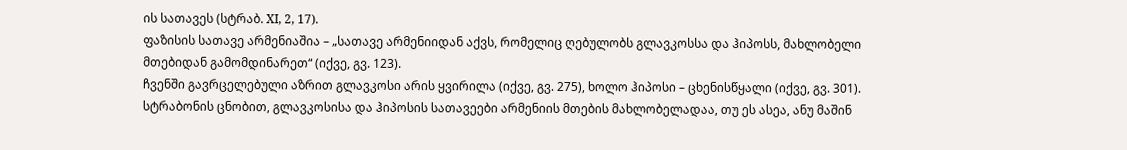ის სათავეს (სტრაბ. XI, 2, 17).
ფაზისის სათავე არმენიაშია – „სათავე არმენიიდან აქვს, რომელიც ღებულობს გლავკოსსა და ჰიპოსს, მახლობელი მთებიდან გამომდინარეთ“ (იქვე, გვ. 123).
ჩვენში გავრცელებული აზრით გლავკოსი არის ყვირილა (იქვე, გვ. 275), ხოლო ჰიპოსი – ცხენისწყალი (იქვე, გვ. 301).
სტრაბონის ცნობით, გლავკოსისა და ჰიპოსის სათავეები არმენიის მთების მახლობელადაა, თუ ეს ასეა, ანუ მაშინ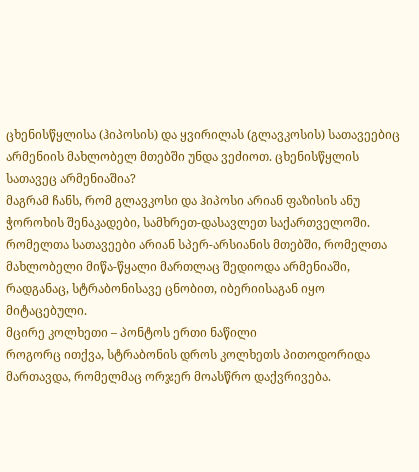ცხენისწყლისა (ჰიპოსის) და ყვირილას (გლავკოსის) სათავეებიც არმენიის მახლობელ მთებში უნდა ვეძიოთ. ცხენისწყლის სათავეც არმენიაშია?
მაგრამ ჩანს, რომ გლავკოსი და ჰიპოსი არიან ფაზისის ანუ ჭოროხის შენაკადები, სამხრეთ-დასავლეთ საქართველოში. რომელთა სათავეები არიან სპერ-არსიანის მთებში, რომელთა მახლობელი მიწა-წყალი მართლაც შედიოდა არმენიაში, რადგანაც, სტრაბონისავე ცნობით, იბერიისაგან იყო მიტაცებული.
მცირე კოლხეთი – პონტოს ერთი ნაწილი
როგორც ითქვა, სტრაბონის დროს კოლხეთს პითოდორიდა მართავდა, რომელმაც ორჯერ მოასწრო დაქვრივება.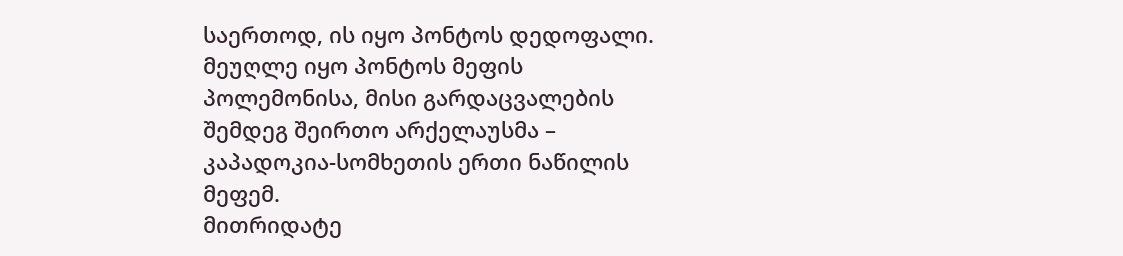საერთოდ, ის იყო პონტოს დედოფალი. მეუღლე იყო პონტოს მეფის პოლემონისა, მისი გარდაცვალების შემდეგ შეირთო არქელაუსმა – კაპადოკია-სომხეთის ერთი ნაწილის მეფემ.
მითრიდატე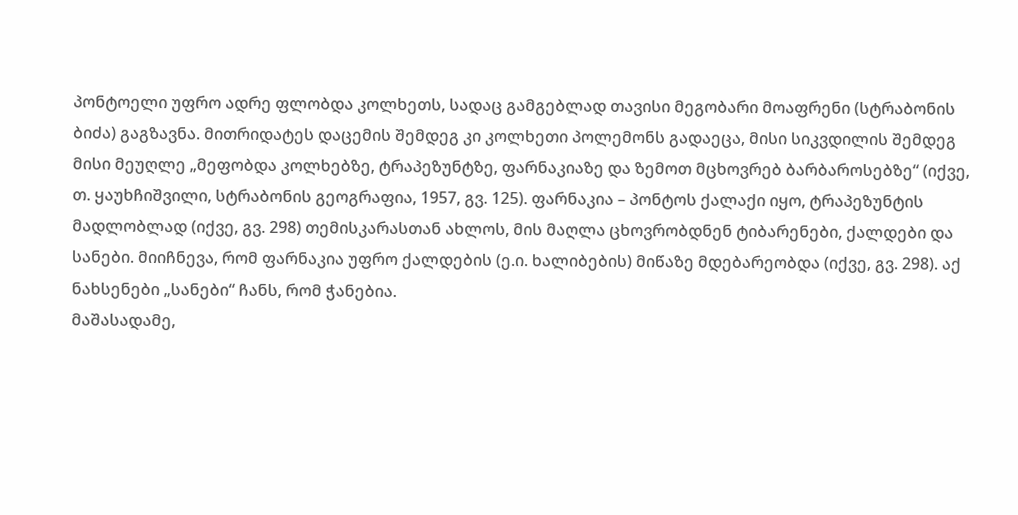პონტოელი უფრო ადრე ფლობდა კოლხეთს, სადაც გამგებლად თავისი მეგობარი მოაფრენი (სტრაბონის ბიძა) გაგზავნა. მითრიდატეს დაცემის შემდეგ კი კოლხეთი პოლემონს გადაეცა, მისი სიკვდილის შემდეგ მისი მეუღლე „მეფობდა კოლხებზე, ტრაპეზუნტზე, ფარნაკიაზე და ზემოთ მცხოვრებ ბარბაროსებზე“ (იქვე, თ. ყაუხჩიშვილი, სტრაბონის გეოგრაფია, 1957, გვ. 125). ფარნაკია – პონტოს ქალაქი იყო, ტრაპეზუნტის მადლობლად (იქვე, გვ. 298) თემისკარასთან ახლოს, მის მაღლა ცხოვრობდნენ ტიბარენები, ქალდები და სანები. მიიჩნევა, რომ ფარნაკია უფრო ქალდების (ე.ი. ხალიბების) მიწაზე მდებარეობდა (იქვე, გვ. 298). აქ ნახსენები „სანები“ ჩანს, რომ ჭანებია.
მაშასადამე,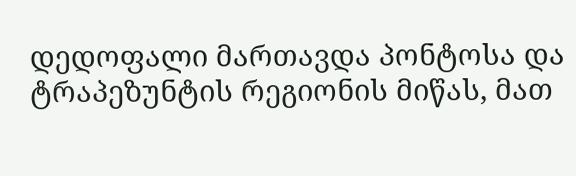დედოფალი მართავდა პონტოსა და ტრაპეზუნტის რეგიონის მიწას, მათ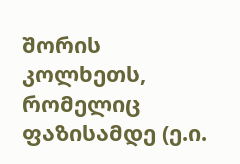შორის კოლხეთს, რომელიც ფაზისამდე (ე.ი.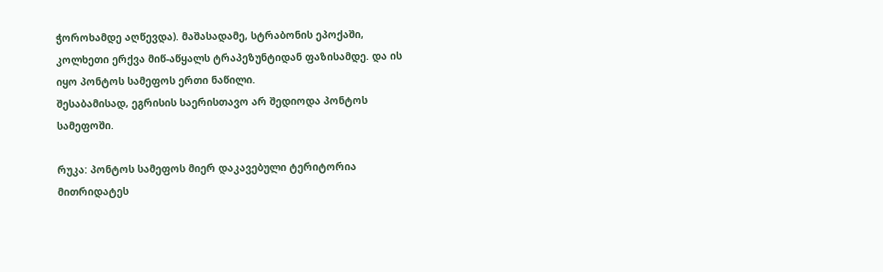ჭოროხამდე აღწევდა). მაშასადამე, სტრაბონის ეპოქაში, კოლხეთი ერქვა მიწ-აწყალს ტრაპეზუნტიდან ფაზისამდე. და ის იყო პონტოს სამეფოს ერთი ნაწილი.
შესაბამისად, ეგრისის საერისთავო არ შედიოდა პონტოს სამეფოში.

რუკა: პონტოს სამეფოს მიერ დაკავებული ტერიტორია მითრიდატეს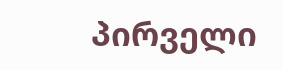პირველი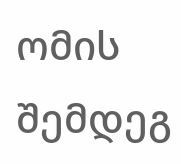ომის შემდეგ